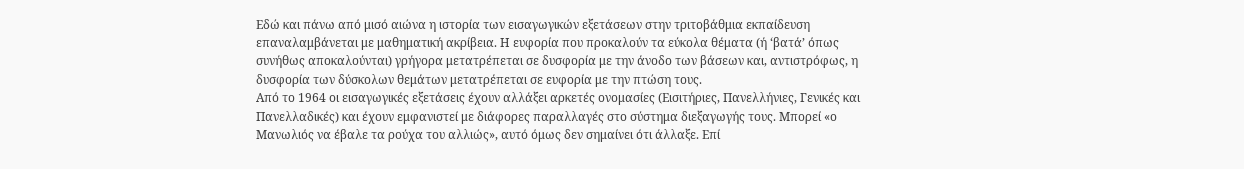Εδώ και πάνω από μισό αιώνα η ιστορία των εισαγωγικών εξετάσεων στην τριτοβάθμια εκπαίδευση επαναλαμβάνεται με μαθηματική ακρίβεια. Η ευφορία που προκαλούν τα εύκολα θέματα (ή ‘βατά’ όπως συνήθως αποκαλούνται) γρήγορα μετατρέπεται σε δυσφορία με την άνοδο των βάσεων και, αντιστρόφως, η δυσφορία των δύσκολων θεμάτων μετατρέπεται σε ευφορία με την πτώση τους.
Από το 1964 οι εισαγωγικές εξετάσεις έχουν αλλάξει αρκετές ονομασίες (Εισιτήριες, Πανελλήνιες, Γενικές και Πανελλαδικές) και έχουν εμφανιστεί με διάφορες παραλλαγές στο σύστημα διεξαγωγής τους. Μπορεί «ο Μανωλιός να έβαλε τα ρούχα του αλλιώς», αυτό όμως δεν σημαίνει ότι άλλαξε. Επί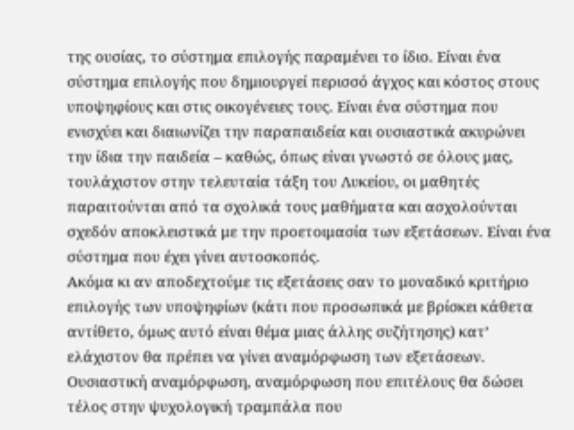της ουσίας, το σύστημα επιλογής παραμένει το ίδιο. Είναι ένα σύστημα επιλογής που δημιουργεί περισσό άγχος και κόστος στους υποψηφίους και στις οικογένειες τους. Είναι ένα σύστημα που ενισχύει και διαιωνίζει την παραπαιδεία και ουσιαστικά ακυρώνει την ίδια την παιδεία – καθώς, όπως είναι γνωστό σε όλους μας, τουλάχιστον στην τελευταία τάξη του Λυκείου, οι μαθητές παραιτούνται από τα σχολικά τους μαθήματα και ασχολούνται σχεδόν αποκλειστικά με την προετοιμασία των εξετάσεων. Είναι ένα σύστημα που έχει γίνει αυτοσκοπός.
Ακόμα κι αν αποδεχτούμε τις εξετάσεις σαν το μοναδικό κριτήριο επιλογής των υποψηφίων (κάτι που προσωπικά με βρίσκει κάθετα αντίθετο, όμως αυτό είναι θέμα μιας άλλης συζήτησης) κατ’ ελάχιστον θα πρέπει να γίνει αναμόρφωση των εξετάσεων. Ουσιαστική αναμόρφωση, αναμόρφωση που επιτέλους θα δώσει τέλος στην ψυχολογική τραμπάλα που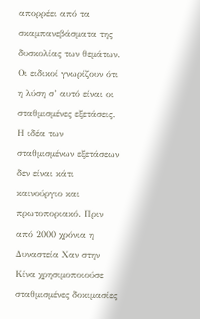απορρέει από τα σκαμπανεβάσματα της δυσκολίας των θεμάτων. Οι ειδικοί γνωρίζουν ότι η λύση σ’ αυτό είναι οι σταθμισμένες εξετάσεις.
Η ιδέα των σταθμισμένων εξετάσεων δεν είναι κάτι καινούργιο και πρωτοποριακό. Πριν από 2000 χρόνια η Δυναστεία Χαν στην Κίνα χρησιμοποιούσε σταθμισμένες δοκιμασίες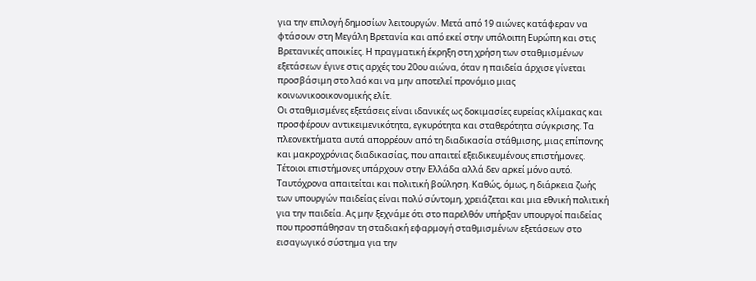για την επιλογή δημοσίων λειτουργών. Μετά από 19 αιώνες κατάφεραν να φτάσουν στη Μεγάλη Βρετανία και από εκεί στην υπόλοιπη Ευρώπη και στις Βρετανικές αποικίες. Η πραγματική έκρηξη στη χρήση των σταθμισμένων εξετάσεων έγινε στις αρχές του 20ου αιώνα, όταν η παιδεία άρχισε γίνεται προσβάσιμη στο λαό και να μην αποτελεί προνόμιο μιας κοινωνικοοικονομικής ελίτ.
Οι σταθμισμένες εξετάσεις είναι ιδανικές ως δοκιμασίες ευρείας κλίμακας και προσφέρουν αντικειμενικότητα, εγκυρότητα και σταθερότητα σύγκρισης. Τα πλεονεκτήματα αυτά απορρέουν από τη διαδικασία στάθμισης, μιας επίπονης και μακροχρόνιας διαδικασίας, που απαιτεί εξειδικευμένους επιστήμονες. Τέτοιοι επιστήμονες υπάρχουν στην Ελλάδα αλλά δεν αρκεί μόνο αυτό. Ταυτόχρονα απαιτείται και πολιτική βούληση. Καθώς, όμως, η διάρκεια ζωής των υπουργών παιδείας είναι πολύ σύντομη, χρειάζεται και μια εθνική πολιτική για την παιδεία. Ας μην ξεχνάμε ότι στο παρελθόν υπήρξαν υπουργοί παιδείας που προσπάθησαν τη σταδιακή εφαρμογή σταθμισμένων εξετάσεων στο εισαγωγικό σύστημα για την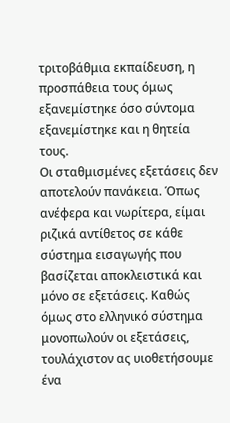τριτοβάθμια εκπαίδευση, η προσπάθεια τους όμως εξανεμίστηκε όσο σύντομα εξανεμίστηκε και η θητεία τους.
Οι σταθμισμένες εξετάσεις δεν αποτελούν πανάκεια. Όπως ανέφερα και νωρίτερα, είμαι ριζικά αντίθετος σε κάθε σύστημα εισαγωγής που βασίζεται αποκλειστικά και μόνο σε εξετάσεις. Καθώς όμως στο ελληνικό σύστημα μονοπωλούν οι εξετάσεις, τουλάχιστον ας υιοθετήσουμε ένα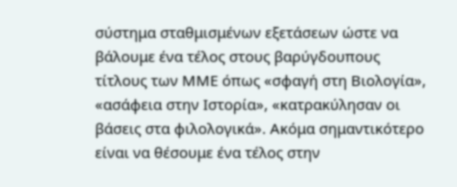σύστημα σταθμισμένων εξετάσεων ώστε να βάλουμε ένα τέλος στους βαρύγδουπους τίτλους των ΜΜΕ όπως «σφαγή στη Βιολογία», «ασάφεια στην Ιστορία», «κατρακύλησαν οι βάσεις στα φιλολογικά». Ακόμα σημαντικότερο είναι να θέσουμε ένα τέλος στην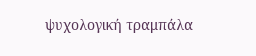ψυχολογική τραμπάλα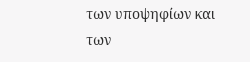των υποψηφίων και των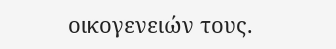οικογενειών τους.